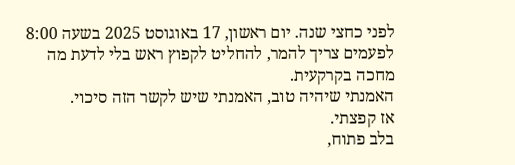לפני כחצי שנה. יום ראשון, 17 באוגוסט 2025 בשעה 8:00
לפעמים צריך להמר, להחליט לקפוץ ראש בלי לדעת מה מחכה בקרקעית.
האמנתי שיהיה טוב, האמנתי שיש לקשר הזה סיכוי.
אז קפצתי.
בלב פתוח,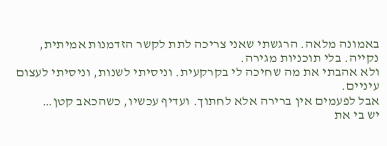באמונה מלאה. הרגשתי שאני צריכה לתת לקשר הזדמנות אמיתית, נקייה. בלי תוכניות מגירה.
ולא אהבתי את מה שחיכה לי בקרקעית. וניסיתי לשנות, וניסיתי לעצום עיניים.
אבל לפעמים אין ברירה אלא לחתוך. ועדיף עכשיו, כשהכאב קטן…
יש בי את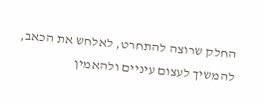החלק שרוצה להתחרט, לאלחש את הכאב, להמשיך לעצום עיניים ולהאמין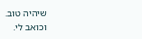שיהיה טוב.
וכואב לי.